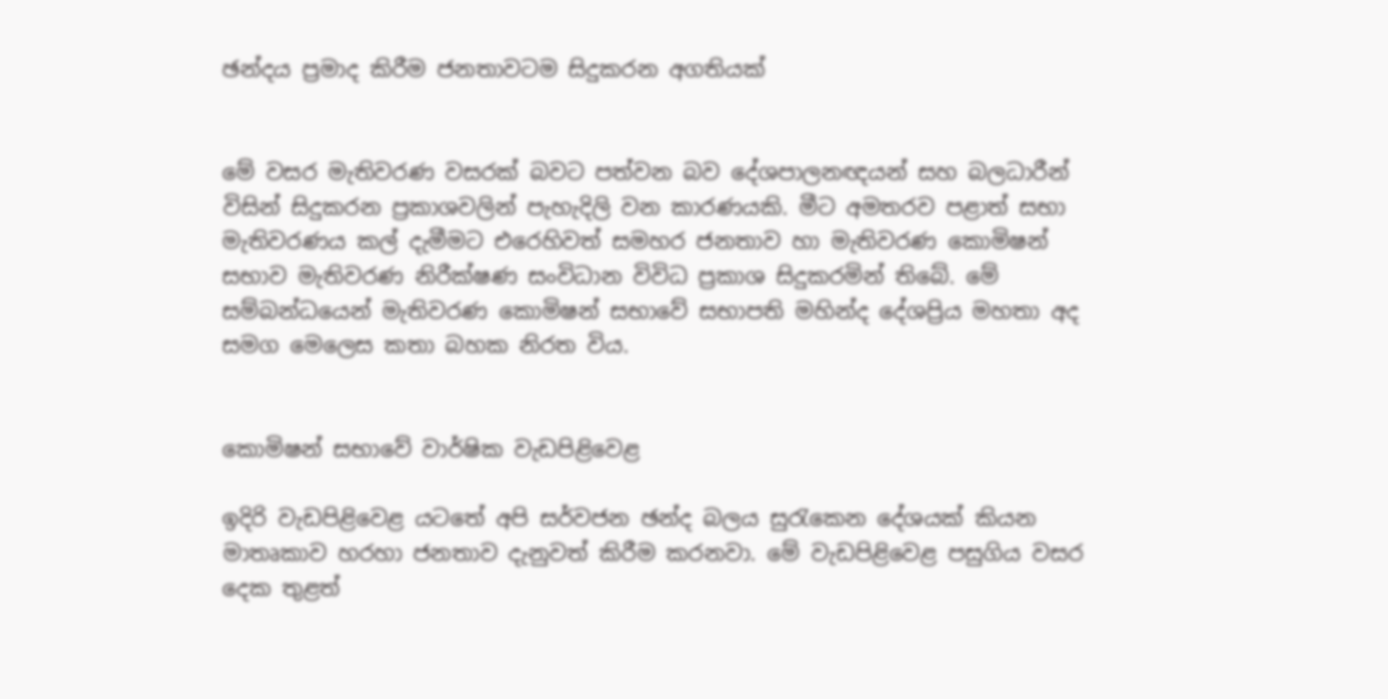ඡන්දය ප්‍රමාද කිරීම ජනතාවටම සිදුකරන අගතියක්


මේ වසර මැතිවරණ වසරක් බවට පත්වන බව දේශපාලනඥයන් සහ බලධාරීන් විසින් සිදුකරන ප්‍රකාශවලින් පැහැදිලි වන කාරණයකි. මීට අමතරව පළාත් සභා මැතිවරණය කල් දැමීමට එරෙහිවත් සමහර ජනතාව හා මැතිවරණ කොමිෂන් සභාව මැතිවරණ නිරීක්ෂණ සංවිධාන විවිධ ප්‍රකාශ සිදුකරමින් තිබේ. මේ සම්බන්ධයෙන් මැතිවරණ කොමිෂන් සභාවේ සභාපති මහින්ද දේශප්‍රිය මහතා අද සමග මෙලෙස කතා බහක නිරත විය.


කොමිෂන් සභාවේ වාර්ෂික වැඩපිළිවෙළ

ඉදිරි වැඩපිළිවෙළ යටතේ අපි සර්වජන ඡන්ද බලය සුරැකෙන දේශයක් කියන මාතෘකාව හරහා ජනතාව දැනුවත් කිරීම කරනවා. මේ වැඩපිළිවෙළ පසුගිය වසර දෙක තුළත්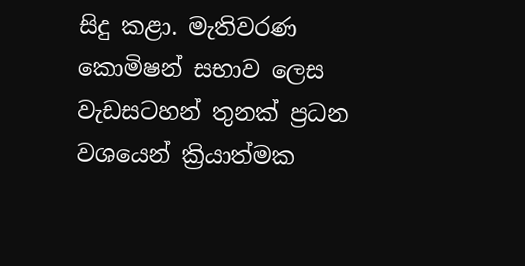සිදු කළා. මැතිවරණ කොමිෂන් සභාව ලෙස වැඩසටහන් තුනක් ප්‍රධන වශයෙන් ක්‍රියාත්මක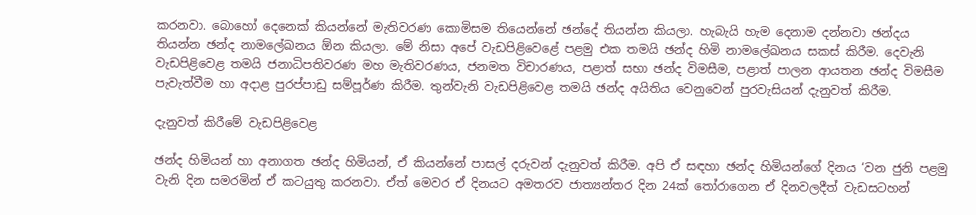කරනවා. බොහෝ දෙනෙක් කියන්නේ මැතිවරණ කොමිසම තියෙන්නේ ඡන්දේ තියන්න කියලා. හැබැයි හැම දෙනාම දන්නවා ඡන්දය තියන්න ඡන්ද නාමලේඛනය ඕන කියලා. මේ නිසා අපේ වැඩපිළිවෙළේ පළමු එක තමයි ඡන්ද හිමි නාමලේඛනය සකස් කිරීම. දෙවැනි වැඩපිළිවෙළ තමයි ජනාධිපතිවරණ මහ මැතිවරණය, ජනමත විචාරණය, පළාත් සභා ඡන්ද විමසීම, පළාත් පාලන ආයතන ඡන්ද විමසීම පැවැත්වීම හා අදාළ පුරප්පාඩු සම්පූර්ණ කිරීම. තුන්වැනි වැඩපිළිවෙළ තමයි ඡන්ද අයිතිය වෙනුවෙන් පුරවැසියන් දැනුවත් කිරීම.

දැනුවත් කිරීමේ වැඩපිළිවෙළ

ඡන්ද හිමියන් හා අනාගත ඡන්ද හිමියන්, ඒ කියන්නේ පාසල් දරුවන් දැනුවත් කිරීම. අපි ඒ සඳහා ඡන්ද හිමියන්ගේ දිනය ‘වන ජුනි පළමු වැනි දින සමරමින් ඒ කටයුතු කරනවා. ඒත් මෙවර ඒ දිනයට අමතරව ජාත්‍යන්තර දින 24ක් තෝරාගෙන ඒ දිනවලදීත් වැඩසටහන්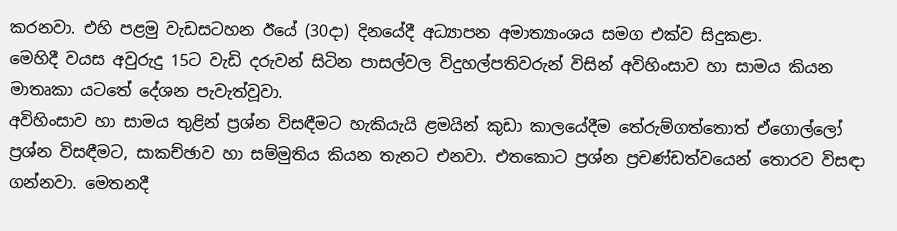කරනවා. එහි පළමු වැඩසටහන ඊයේ (30දා) දිනයේදී අධ්‍යාපන අමාත්‍යාංශය සමග එක්ව සිදුකළා.
මෙහිදී වයස අවුරුදු 15ට වැඩි දරුවන් සිටින පාසල්වල විදුහල්පතිවරුන් විසින් අවිහිංසාව හා සාමය කියන මාතෘකා යටතේ දේශන පැවැත්වූවා.
අවිහිංසාව හා සාමය තුළින් ප්‍රශ්න විසඳීමට හැකියැයි ළමයින් කුඩා කාලයේදීම තේරුම්ගත්තොත් ඒගොල්ලෝ ප්‍රශ්න විසඳීමට, සාකච්ඡාව හා සම්මුතිය කියන තැනට එනවා. එතකොට ප්‍රශ්න ප්‍රචණ්ඩත්වයෙන් තොරව විසඳා ගන්නවා. මෙතනදී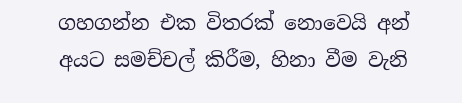ගහගන්න එක විතරක් නොවෙයි අන් අයට සමච්චල් කිරීම, හිනා වීම වැනි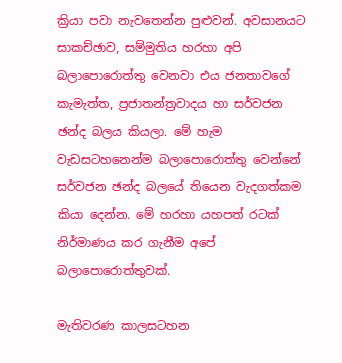ක්‍රියා පවා නැවතෙන්න පුළුවන්. අවසානයට සාකච්ඡාව, සම්මුතිය හරහා අපි බලාපොරොත්තු වෙනවා එය ජනතාවගේ කැමැත්ත, ප්‍රජාතන්ත්‍රවාදය හා සර්වජන ඡන්ද බලය කියලා. මේ හැම වැඩසටහනෙන්ම බලාපොරොත්තු වෙන්නේ සර්වජන ඡන්ද බලයේ තියෙන වැදගත්කම කියා දෙන්න. මේ හරහා යහපත් රටක් නිර්මාණය කර ගැනීම අපේ බලාපොරොත්තුවක්.

මැතිවරණ කාලසටහන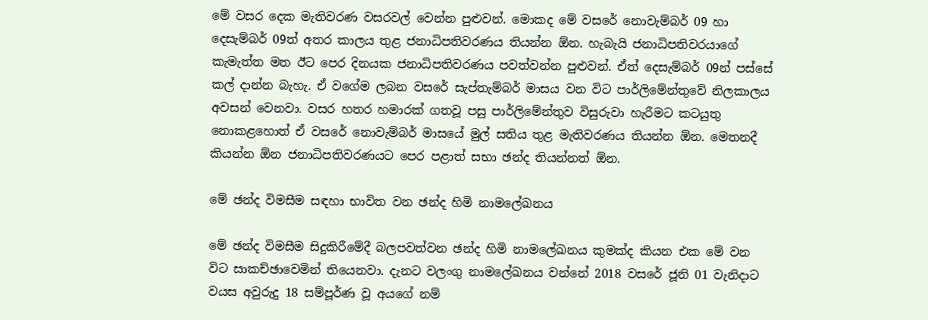මේ වසර දෙක මැතිවරණ වසරවල් වෙන්න පුළුවන්. මොකද මේ වසරේ නොවැම්බර් 09 හා දෙසැම්බර් 09ත් අතර කාලය තුළ ජනාධිපතිවරණය තියන්න ඕන. හැබැයි ජනාධිපතිවරයාගේ කැමැත්ත මත ඊට පෙර දිනයක ජනාධිපතිවරණය පවත්වන්න පුළුවන්. ඒත් දෙසැම්බර් 09න් පස්සේ කල් දාන්න බැහැ. ඒ වගේම ලබන වසරේ සැප්තැම්බර් මාසය වන විට පාර්ලිමේන්තුවේ නිලකාලය අවසන් වෙනවා. වසර හතර හමාරක් ගතවූ පසු පාර්ලිමේන්තුව විසුරුවා හැරීමට කටයුතු නොකළහොත් ඒ වසරේ නොවැම්බර් මාසයේ මුල් සතිය තුළ මැතිවරණය තියන්න ඕන. මෙතනදී කියන්න ඕන ජනාධිපතිවරණයට පෙර පළාත් සභා ඡන්ද තියන්නත් ඕන.

මේ ඡන්ද විමසීම සඳහා භාවිත වන ඡන්ද හිමි නාමලේඛනය

මේ ඡන්ද විමසීම සිදුකිරීමේදී බලපවත්වන ඡන්ද හිමි නාමලේඛනය කුමක්ද කියන එක මේ වන විට සාකච්ඡාවෙමින් තියෙනවා. දැනට වලංගු නාමලේඛනය වන්නේ 2018 වසරේ ජූනි 01 වැනිදාට වයස අවුරුදු 18 සම්පූර්ණ වූ අයගේ නම්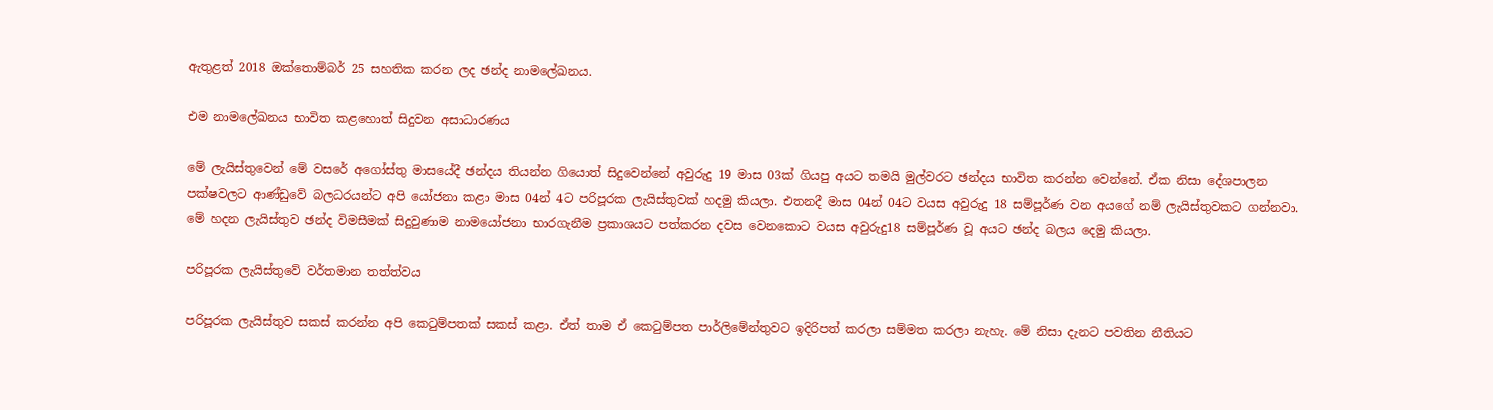ඇතුළත් 2018 ඔක්තොම්බර් 25 සහතික කරන ලද ඡන්ද නාමලේඛනය.

එම නාමලේඛනය භාවිත කළහොත් සිදුවන අසාධාරණය

මේ ලැයිස්තුවෙන් මේ වසරේ අගෝස්තු මාසයේදී ඡන්දය තියන්න ගියොත් සිදුවෙන්නේ අවුරුදු 19 මාස 03ක් ගියපු අයට තමයි මුල්වරට ඡන්දය භාවිත කරන්න වෙන්නේ. ඒක නිසා දේශපාලන පක්ෂවලට ආණ්ඩුවේ බලධරයන්ට අපි යෝජනා කළා මාස 04න් 4ට පරිපූරක ලැයිස්තුවක් හදමු කියලා. එතනදී මාස 04න් 04ට වයස අවුරුදු 18 සම්පූර්ණ වන අයගේ නම් ලැයිස්තුවකට ගන්නවා. මේ හදන ලැයිස්තුව ඡන්ද විමසීමක් සිදුවුණාම නාමයෝජනා භාරගැනීම ප්‍රකාශයට පත්කරන දවස වෙනකොට වයස අවුරුදු18 සම්පූර්ණ වූ අයට ඡන්ද බලය දෙමු කියලා.

පරිපූරක ලැයිස්තුවේ වර්තමාන තත්ත්වය

පරිපූරක ලැයිස්තුව සකස් කරන්න අපි කෙටුම්පතක් සකස් කළා. ඒත් තාම ඒ කෙටුම්පත පාර්ලිමේන්තුවට ඉදිරිපත් කරලා සම්මත කරලා නැහැ. මේ නිසා දැනට පවතින නීතියට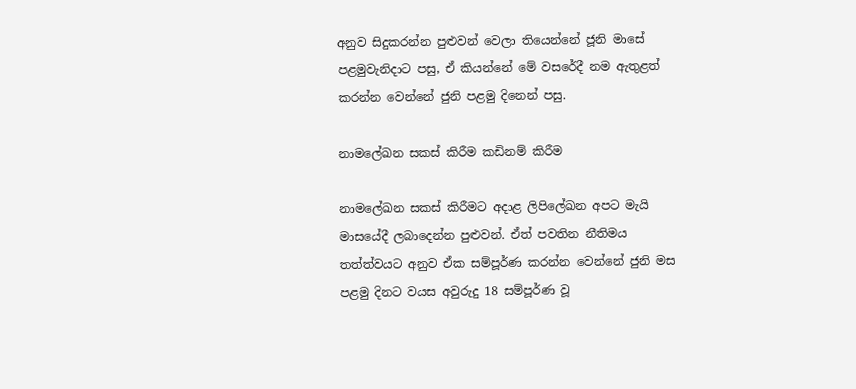අනුව සිදුකරන්න පුළුවන් වෙලා තියෙන්නේ ජූනි මාසේ පළමුවැනිදාට පසු, ඒ කියන්නේ මේ වසරේදී නම ඇතුළත් කරන්න වෙන්නේ ජුනි පළමු දිනෙන් පසු.

නාමලේඛන සකස් කිරීම කඩිනම් කිරීම

නාමලේඛන සකස් කිරීමට අදාළ ලිපිලේඛන අපට මැයි මාසයේදී ලබාදෙන්න පුළුවන්. ඒත් පවතින නීතිමය තත්ත්වයට අනුව ඒක සම්පූර්ණ කරන්න වෙන්නේ ජුනි මස පළමු දිනට වයස අවුරුදු 18 සම්පූර්ණ වූ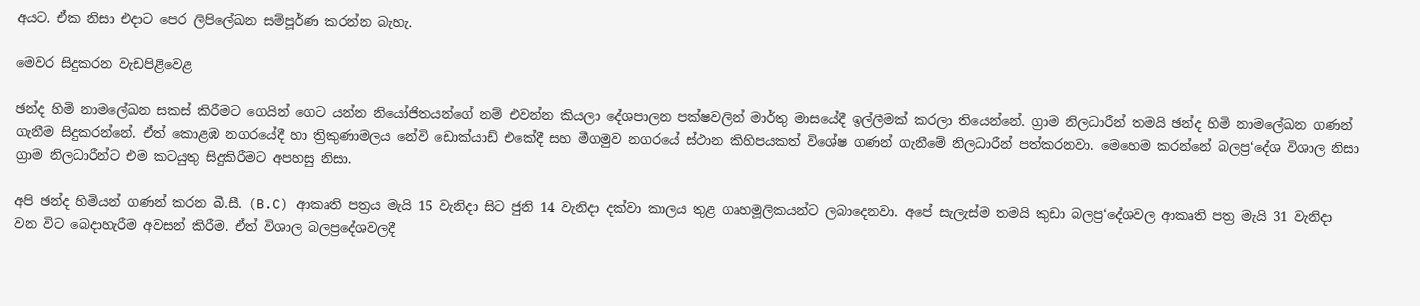අයට. ඒක නිසා එදාට පෙර ලිපිලේඛන සම්පූර්ණ කරන්න බැහැ.

මෙවර සිදුකරන වැඩපිළිවෙළ

ඡන්ද හිමි නාමලේඛන සකස් කිරීමට ගෙයින් ගෙට යන්න නියෝජිතයන්ගේ නම් එවන්න කියලා දේශපාලන පක්ෂවලින් මාර්තු මාසයේදී ඉල්ලීමක් කරලා තියෙන්නේ. ග්‍රාම නිලධාරීන් තමයි ඡන්ද හිමි නාමලේඛන ගණන් ගැනීම සිදුකරන්නේ. ඒත් කොළඹ නගරයේදී හා ත්‍රිකුණාමලය නේවි ඩොක්යාඩ් එකේදී සහ මීගමුව නගරයේ ස්ථාන කිහිපයකත් විශේෂ ගණන් ගැනීමේ නිලධාරීන් පත්කරනවා. මෙහෙම කරන්නේ බලප්‍ර‘දේශ විශාල නිසා ග්‍රාම නිලධාරීන්ට එම කටයුතු සිදුකිරීමට අපහසු නිසා.

අපි ඡන්ද හිමියන් ගණන් කරන බී.සී. (B.C) ආකෘති පත්‍රය මැයි 15 වැනිදා සිට ජුනි 14 වැනිදා දක්වා කාලය තුළ ගෘහමූලිකයන්ට ලබාදෙනවා. අපේ සැලැස්ම තමයි කුඩා බලප්‍ර‘දේශවල ආකෘති පත්‍ර මැයි 31 වැනිදා වන විට බෙදාහැරීම අවසන් කිරීම. ඒත් විශාල බලප්‍රදේශවලදී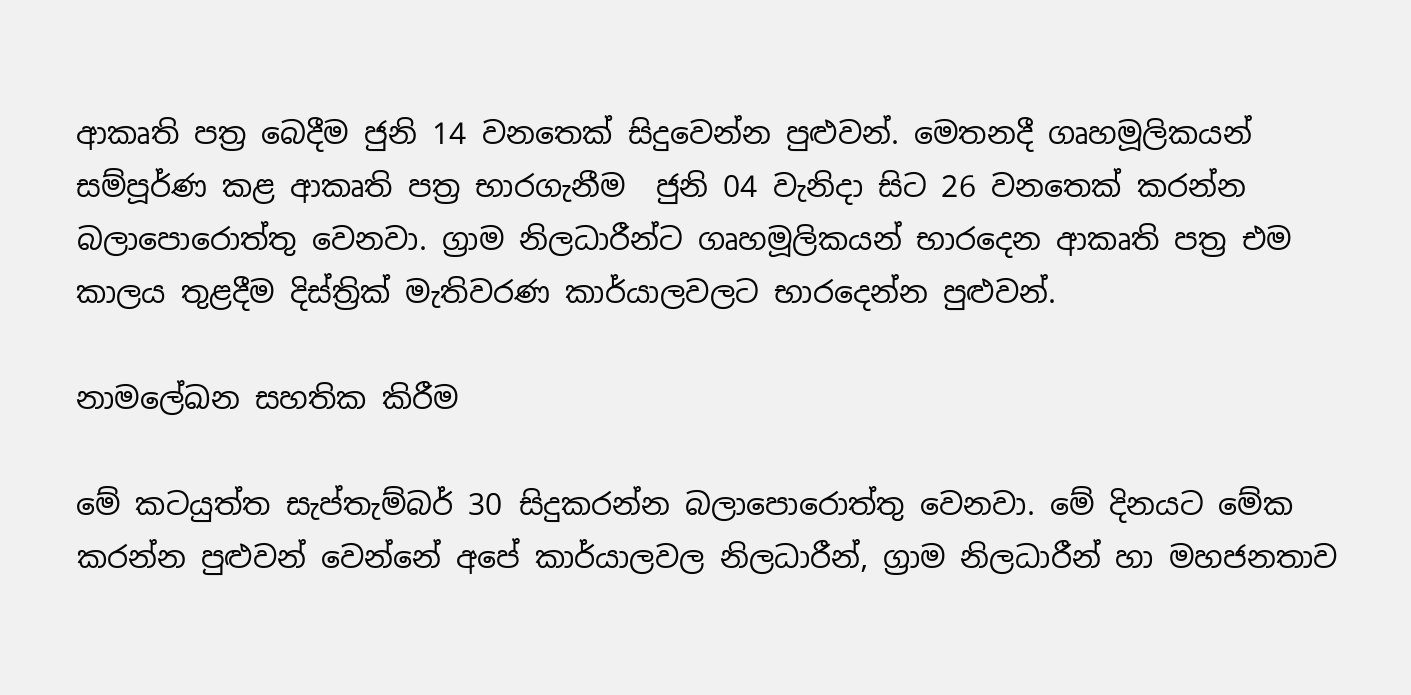ආකෘති පත්‍ර බෙදීම ජුනි 14 වනතෙක් සිදුවෙන්න පුළුවන්. මෙතනදී ගෘහමූලිකයන් සම්පූර්ණ කළ ආකෘති පත්‍ර භාරගැනීම  ජුනි 04 වැනිදා සිට 26 වනතෙක් කරන්න බලාපොරොත්තු වෙනවා. ග්‍රාම නිලධාරීන්ට ගෘහමූලිකයන් භාරදෙන ආකෘති පත්‍ර එම කාලය තුළදීම දිස්ත්‍රික් මැතිවරණ කාර්යාලවලට භාරදෙන්න පුළුවන්.

නාමලේඛන සහතික කිරීම

මේ කටයුත්ත සැප්තැම්බර් 30 සිදුකරන්න බලාපොරොත්තු වෙනවා. මේ දිනයට මේක කරන්න පුළුවන් වෙන්නේ අපේ කාර්යාලවල නිලධාරීන්, ග්‍රාම නිලධාරීන් හා මහජනතාව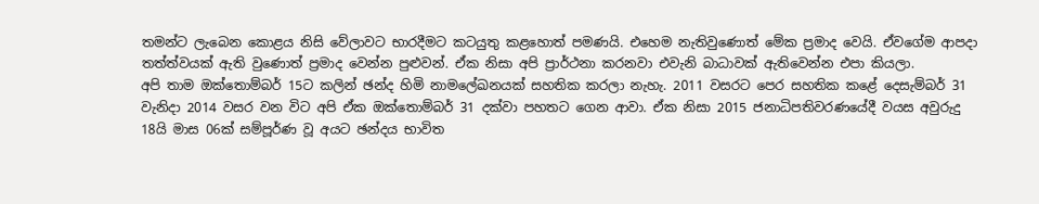තමන්ට ලැබෙන කොළය නිසි වේලාවට භාරදීමට කටයුතු කළහොත් පමණයි. එහෙම නැතිවුණොත් මේක ප්‍රමාද වෙයි. ඒවගේම ආපදා තත්ත්වයක් ඇති වුණොත් ප්‍රමාද වෙන්න පුළුවන්. ඒක නිසා අපි ප්‍රාර්ථනා කරනවා එවැනි බාධාවක් ඇතිවෙන්න එපා කියලා.
අපි තාම ඔක්තොම්බර් 15ට කලින් ඡන්ද හිමි නාමලේඛනයක් සහතික කරලා නැහැ. 2011 වසරට පෙර සහතික කළේ දෙසැම්බර් 31 වැනිදා 2014 වසර වන විට අපි ඒක ඔක්තොම්බර් 31 දක්වා පහතට ගෙන ආවා. ඒක නිසා 2015 ජනාධිපතිවරණයේදී වයස අවුරුදු 18යි මාස 06ක් සම්පූර්ණ වූ අයට ඡන්දය භාවිත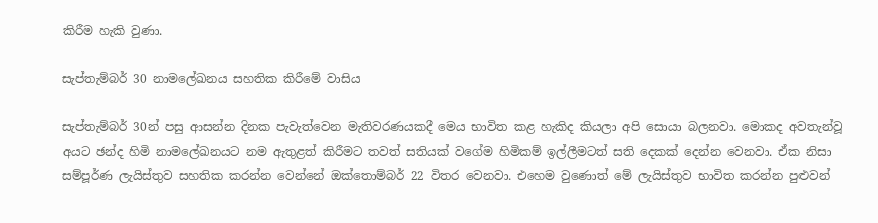කිරීම හැකි වුණා.

සැප්තැම්බර් 30 නාමලේඛනය සහතික කිරීමේ වාසිය

සැප්තැම්බර් 30න් පසු ආසන්න දිනක පැවැත්වෙන මැතිවරණයකදී මෙය භාවිත කළ හැකිද කියලා අපි සොයා බලනවා. මොකද අවතැන්වූ අයට ඡන්ද හිමි නාමලේඛනයට නම ඇතුළත් කිරීමට තවත් සතියක් වගේම හිමිකම් ඉල්ලීමටත් සති දෙකක් දෙන්න වෙනවා. ඒක නිසා සම්පූර්ණ ලැයිස්තුව සහතික කරන්න වෙන්නේ ඔක්තොම්බර් 22 විතර වෙනවා. එහෙම වුණොත් මේ ලැයිස්තුව භාවිත කරන්න පුළුවන්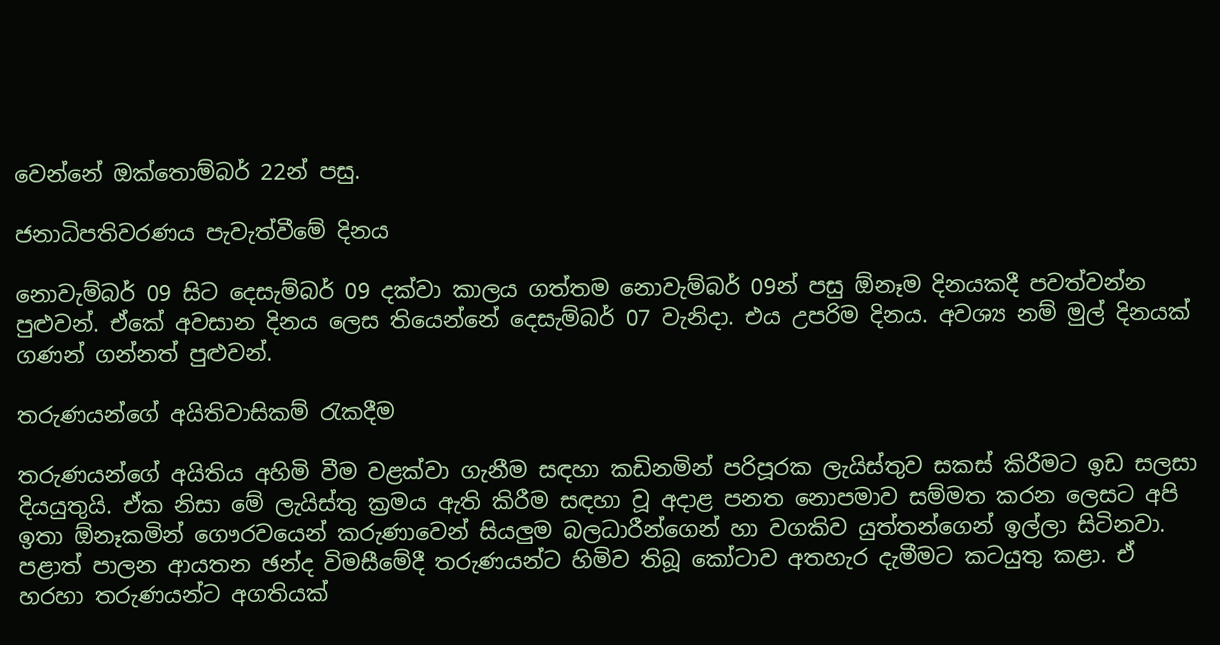වෙන්නේ ඔක්තොම්බර් 22න් පසු.

ජනාධිපතිවරණය පැවැත්වීමේ දිනය

නොවැම්බර් 09 සිට දෙසැම්බර් 09 දක්වා කාලය ගත්තම නොවැම්බර් 09න් පසු ඕනෑම දිනයකදී පවත්වන්න පුළුවන්. ඒකේ අවසාන දිනය ලෙස තියෙන්නේ දෙසැම්බර් 07 වැනිදා. එය උපරිම දිනය. අවශ්‍ය නම් මුල් දිනයක් ගණන් ගන්නත් පුළුවන්.

තරුණයන්ගේ අයිතිවාසිකම් රැකදීම

තරුණයන්ගේ අයිතිය අහිමි වීම වළක්වා ගැනීම සඳහා කඩිනමින් පරිපූරක ලැයිස්තුව සකස් කිරීමට ඉඩ සලසා දියයුතුයි. ඒක නිසා මේ ලැයිස්තු ක්‍රමය ඇති කිරීම සඳහා වූ අදාළ පනත නොපමාව සම්මත කරන ලෙසට අපි ඉතා ඕනෑකමින් ගෞරවයෙන් කරුණාවෙන් සියලුම බලධාරීන්ගෙන් හා වගකිව යුත්තන්ගෙන් ඉල්ලා සිටිනවා.
පළාත් පාලන ආයතන ඡන්ද විමසීමේදී තරුණයන්ට හිමිව තිබූ කෝටාව අතහැර දැමීමට කටයුතු කළා. ඒ හරහා තරුණයන්ට අගතියක්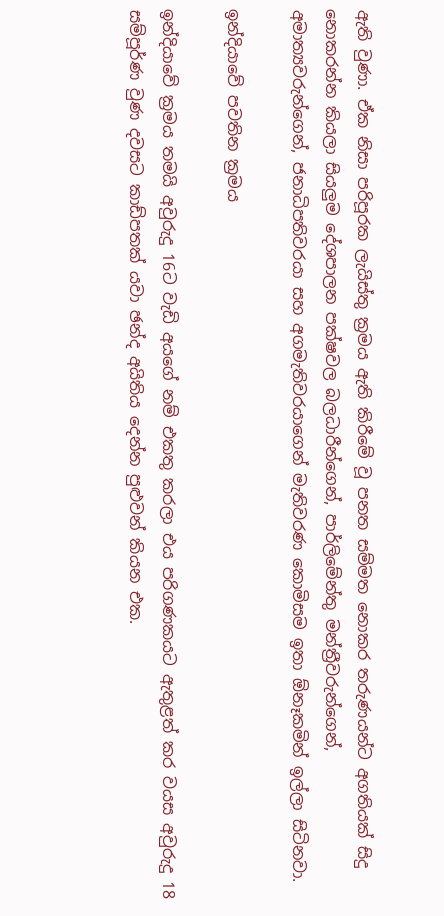ඇති වුණා. ඒක නිසා පරිපූරක ලැයිස්තු ක්‍රමය ඇති කිරීමේ වූ පනත සම්මත නොකර තරුණයන්ට අගතියක් සිදු නොකරන්න කියලා සියලුම දේශපාලන පක්ෂවල බලධාරීන්ගෙන්, පාර්ලිමේන්තු මන්ත්‍රීවරුන්ගෙන්, අමාත්‍යවරුන්ගෙන්, ජනාධිපතිවරයා සහ අගමැතිවරයාගෙන් මැතිවරණ කොමිසම ඉතා ඕනෑකමින් ඉල්ලා සිටිනවා.

ඉන්දියාවේ පවතින ක්‍රමය

ඉන්දියාවේ ක්‍රමය තමයි අවුරුදු 16ට වැඩි අයගේ නම් එකතු කරලා එය පරිගණකයට ඇතුළත් කර වයස අවුරුදු 18 සම්පූර්ණ වුණ දවසට කාඩ්පතක් යවා ඡන්ද අයිතිය දෙන්න පුළුවන් කියන එක.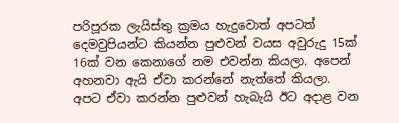පරිපූරක ලැයිස්තු ක්‍රමය හැදුවොත් අපටත් දෙමවුපියන්ට කියන්න පුළුවන් වයස අවුරුදු 15ක් 16ක් වන කෙනාගේ නම එවන්න කියලා. අපෙන් අහනවා ඇයි ඒවා කරන්නේ නැත්තේ කියලා. අපට ඒවා කරන්න පුළුවන් හැබැයි ඊට අදාළ වන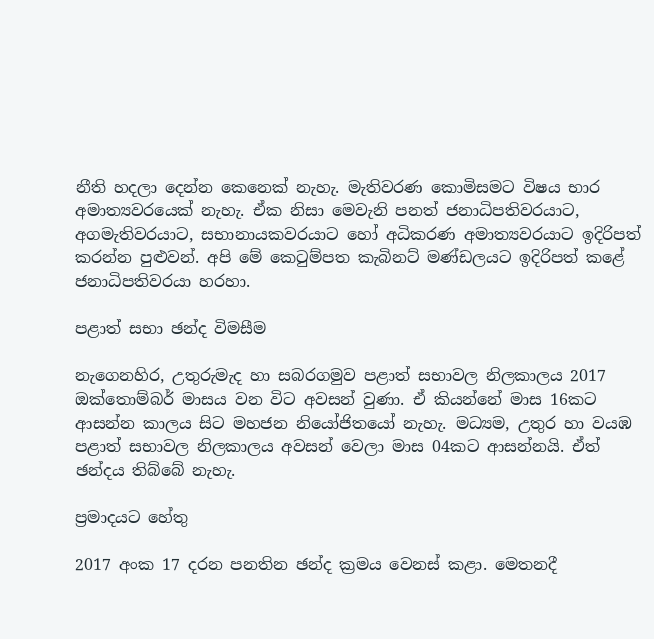නීති හදලා දෙන්න කෙනෙක් නැහැ. මැතිවරණ කොමිසමට විෂය භාර අමාත්‍යවරයෙක් නැහැ. ඒක නිසා මෙවැනි පනත් ජනාධිපතිවරයාට, අගමැතිවරයාට, සභානායකවරයාට හෝ අධිකරණ අමාත්‍යවරයාට ඉදිරිපත් කරන්න පුළුවන්. අපි මේ කෙටුම්පත කැබිනට් මණ්ඩලයට ඉදිරිපත් කළේ ජනාධිපතිවරයා හරහා.

පළාත් සභා ඡන්ද විමසීම

නැගෙනහිර, උතුරුමැද හා සබරගමුව පළාත් සභාවල නිලකාලය 2017 ඔක්තොම්බර් මාසය වන විට අවසන් වුණා. ඒ කියන්නේ මාස 16කට ආසන්න කාලය සිට මහජන නියෝජිතයෝ නැහැ. මධ්‍යම, උතුර හා වයඹ පළාත් සභාවල නිලකාලය අවසන් වෙලා මාස 04කට ආසන්නයි. ඒත් ඡන්දය තිබ්බේ නැහැ.

ප්‍රමාදයට හේතු

2017 අංක 17 දරන පනතින ඡන්ද ක්‍රමය වෙනස් කළා. මෙතනදී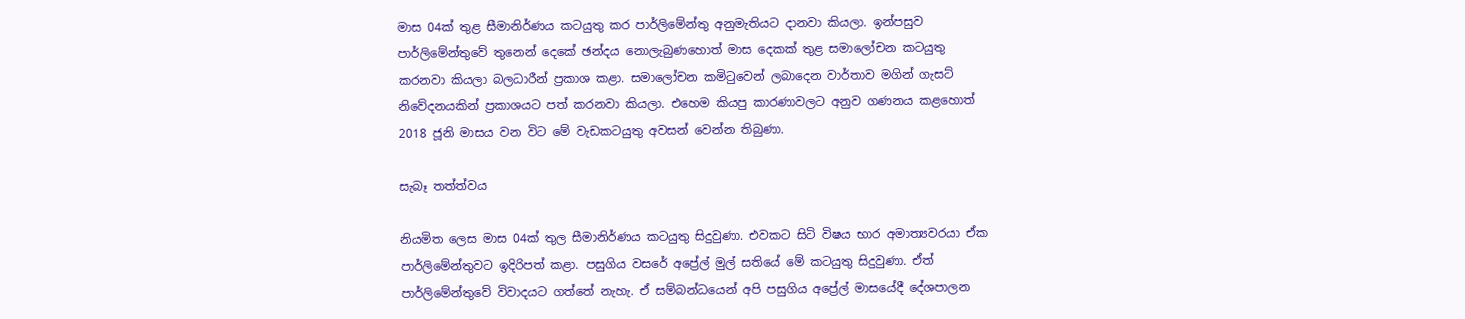මාස 04ක් තුළ සීමානිර්ණය කටයුතු කර පාර්ලිමේන්තු අනුමැතියට දානවා කියලා. ඉන්පසුව පාර්ලිමේන්තුවේ තුනෙන් දෙකේ ඡන්දය නොලැබුණහොත් මාස දෙකක් තුළ සමාලෝචන කටයුතු කරනවා කියලා බලධාරීන් ප්‍රකාශ කළා. සමාලෝචන කමිටුවෙන් ලබාදෙන වාර්තාව මගින් ගැසට් නිවේදනයකින් ප්‍රකාශයට පත් කරනවා කියලා. එහෙම කියපු කාරණාවලට අනුව ගණනය කළහොත් 2018 ජූනි මාසය වන විට මේ වැඩකටයුතු අවසන් වෙන්න තිබුණා.

සැබෑ තත්ත්වය

නියමිත ලෙස මාස 04ක් තුල සීමානිර්ණය කටයුතු සිදුවුණා. එවකට සිටි විෂය භාර අමාත්‍යවරයා ඒක පාර්ලිමේන්තුවට ඉදිරිපත් කළා. පසුගිය වසරේ අප්‍රේල් මුල් සතියේ මේ කටයුතු සිදුවුණා. ඒත් පාර්ලිමේන්තුවේ විවාදයට ගත්තේ නැහැ. ඒ සම්බන්ධයෙන් අපි පසුගිය අප්‍රේල් මාසයේදී දේශපාලන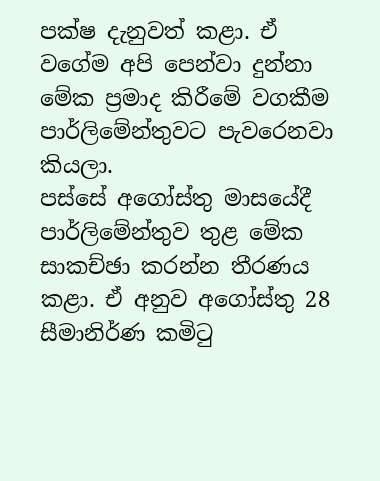පක්ෂ දැනුවත් කළා. ඒ වගේම අපි පෙන්වා දුන්නා මේක ප්‍රමාද කිරීමේ වගකීම පාර්ලිමේන්තුවට පැවරෙනවා කියලා.
පස්සේ අගෝස්තු මාසයේදී පාර්ලිමේන්තුව තුළ මේක සාකච්ඡා කරන්න තීරණය කළා. ඒ අනුව අගෝස්තු 28 සීමානිර්ණ කමිටු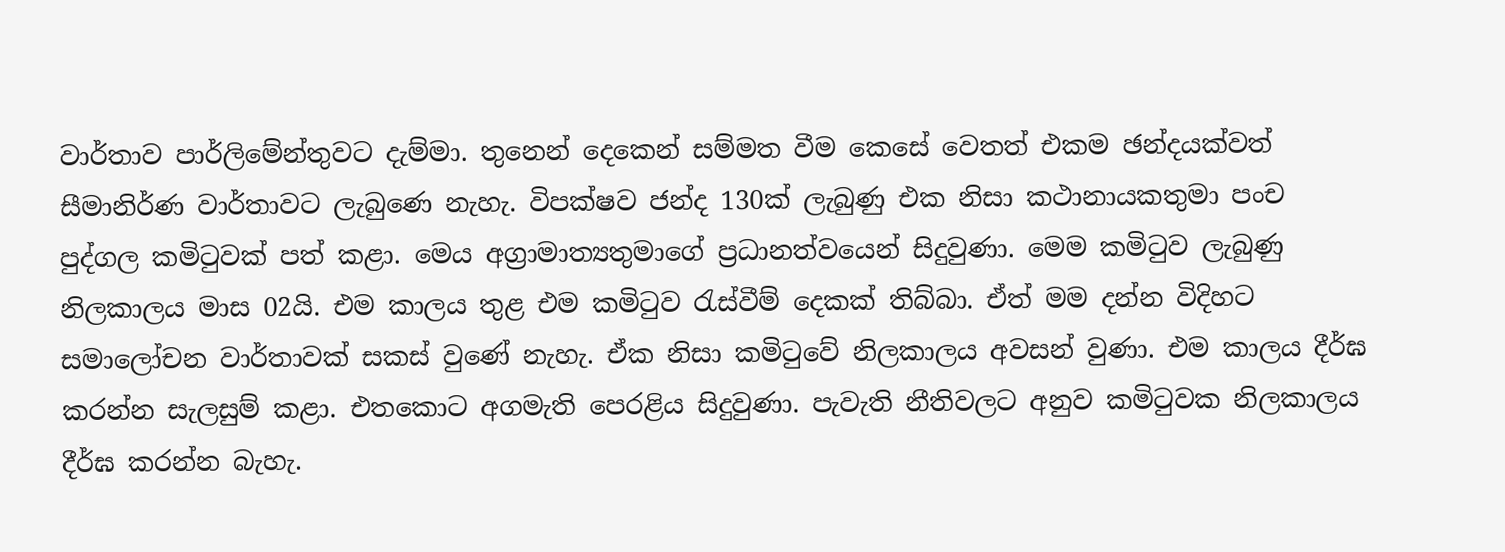වාර්තාව පාර්ලිමේන්තුවට දැම්මා. තුනෙන් දෙකෙන් සම්මත වීම කෙසේ වෙතත් එකම ඡන්දයක්වත් සීමානිර්ණ වාර්තාවට ලැබුණෙ නැහැ. විපක්ෂව ජන්ද 130ක් ලැබුණු එක නිසා කථානායකතුමා පංච පුද්ගල කමිටුවක් පත් කළා. මෙය අග්‍රාමාත්‍යතුමාගේ ප්‍රධානත්වයෙන් සිදුවුණා. මෙම කමිටුව ලැබුණු නිලකාලය මාස 02යි. එම කාලය තුළ එම කමිටුව රැස්වීම් දෙකක් තිබ්බා. ඒත් මම දන්න විදිහට සමාලෝචන වාර්තාවක් සකස් වුණේ නැහැ. ඒක නිසා කමිටුවේ නිලකාලය අවසන් වුණා. එම කාලය දීර්ඝ කරන්න සැලසුම් කළා. එතකොට අගමැති පෙරළිය සිදුවුණා. පැවැති නීතිවලට අනුව කමිටුවක නිලකාලය දීර්ඝ කරන්න බැහැ.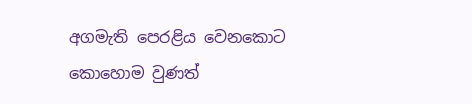අගමැති පෙරළිය වෙනකොට කොහොම වුණත්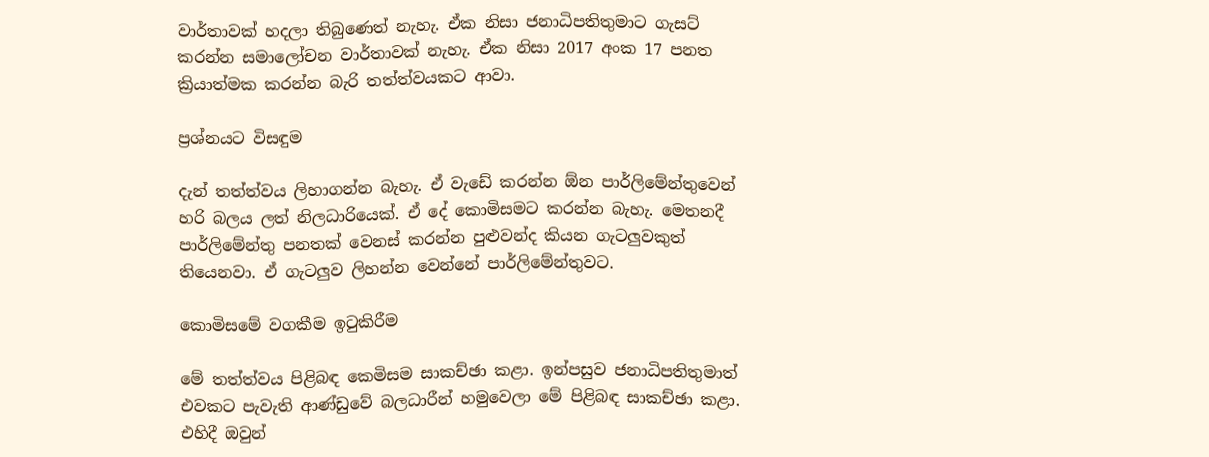වාර්තාවක් හදලා තිබුණෙත් නැහැ. ඒක නිසා ජනාධිපතිතුමාට ගැසට් කරන්න සමාලෝචන වාර්තාවක් නැහැ. ඒක නිසා 2017 අංක 17 පනත ක්‍රියාත්මක කරන්න බැරි තත්ත්වයකට ආවා.

ප්‍රශ්නයට විසඳුම

දැන් තත්ත්වය ලිහාගන්න බැහැ. ඒ වැඩේ කරන්න ඕන පාර්ලිමේන්තුවෙන් හරි බලය ලත් නිලධාරියෙක්. ඒ දේ කොමිසමට කරන්න බැහැ. මෙතනදී පාර්ලිමේන්තු පනතක් වෙනස් කරන්න පුළුවන්ද කියන ගැටලුවකුත් තියෙනවා. ඒ ගැටලුව ලිහන්න වෙන්නේ පාර්ලිමේන්තුවට.

කොමිසමේ වගකීම ඉටුකිරීම

මේ තත්ත්වය පිළිබඳ කෙමිසම සාකච්ඡා කළා. ඉන්පසුව ජනාධිපතිතුමාත් එවකට පැවැති ආණ්ඩුවේ බලධාරීන් හමුවෙලා මේ පිළිබඳ සාකච්ඡා කළා. එහිදී ඔවුන්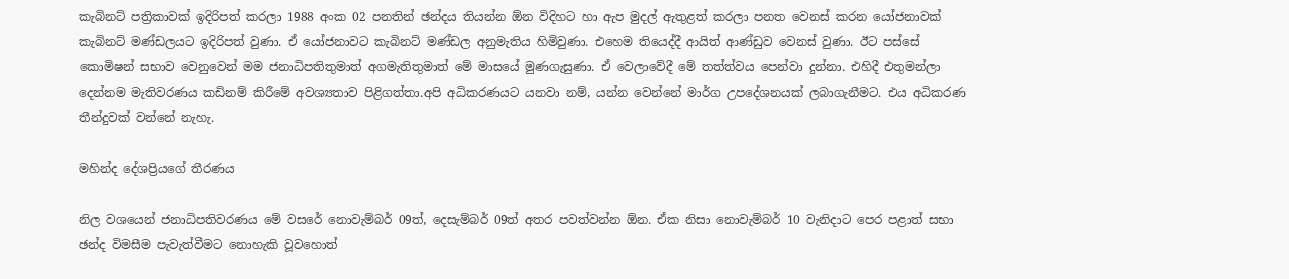කැබිනට් පත්‍රිකාවක් ඉදිරිපත් කරලා 1988 අංක 02 පනතින් ඡන්දය තියන්න ඕන විදිහට හා ඇප මුදල් ඇතුළත් කරලා පනත වෙනස් කරන යෝජනාවක් කැබිනට් මණ්ඩලයට ඉදිරිපත් වුණා. ඒ යෝජනාවට කැබිනට් මණ්ඩල අනුමැතිය හිමිවුණා. එහෙම තියෙද්දී ආයිත් ආණ්ඩුව වෙනස් වුණා. ඊට පස්සේ කොමිෂන් සභාව වෙනුවෙන් මම ජනාධිපතිතුමාත් අගමැතිතුමාත් මේ මාසයේ මුණගැසුණා. ඒ වෙලාවේදී මේ තත්ත්වය පෙන්වා දුන්නා. එහිදී එතුමන්ලා දෙන්නම මැතිවරණය කඩිනම් කිරීමේ අවශ්‍යතාව පිළිගත්තා.අපි අධිකරණයට යනවා නම්, යන්න වෙන්නේ මාර්ග උපදේශනයක් ලබාගැනීමට. එය අධිකරණ තීන්දුවක් වන්නේ නැහැ.

මහින්ද දේශප්‍රියගේ තීරණය

නිල වශයෙන් ජනාධිපතිවරණය මේ වසරේ නොවැම්බර් 09ත්, දෙසැම්බර් 09ත් අතර පවත්වන්න ඕන. ඒක නිසා නොවැම්බර් 10 වැනිදාට පෙර පළාත් සභා ඡන්ද විමසීම පැවැත්වීමට නොහැකි වූවහොත්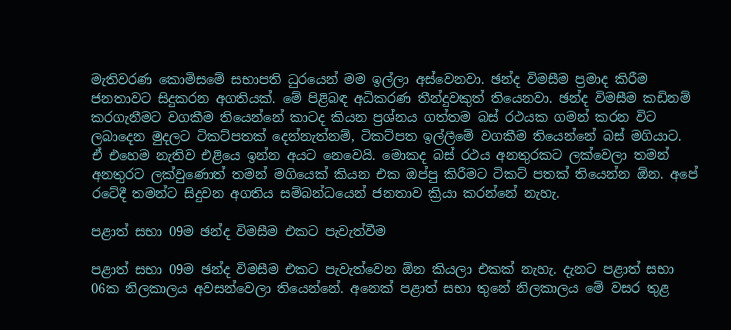මැතිවරණ කොමිසමේ සභාපති ධුරයෙන් මම ඉල්ලා අස්වෙනවා. ඡන්ද විමසීම ප්‍රමාද කිරීම ජනතාවට සිදුකරන අගතියක්. මේ පිළිබඳ අධිකරණ තීන්දුවකුත් තියෙනවා. ඡන්ද විමසීම කඩිනම් කරගැනීමට වගකීම තියෙන්නේ කාටද කියන ප්‍රශ්නය ගත්තම බස් රථයක ගමන් කරන විට ලබාදෙන මුදලට ටිකට්පතක් දෙන්නැත්නම්, ටිකට්පත ඉල්ලීමේ වගකීම තියෙන්නේ බස් මගියාට. ඒ එහෙම නැතිව එළියෙ ඉන්න අයට නෙවෙයි. මොකද බස් රථය අනතුරකට ලක්වෙලා තමන් අනතුරට ලක්වුණොත් තමන් මගියෙක් කියන එක ඔප්පු කිරීමට ටිකට් පතක් තියෙන්න ඕන. අපේ රටේදී තමන්ට සිදුවන අගතිය සම්බන්ධයෙන් ජනතාව ක්‍රියා කරන්නේ නැහැ.

පළාත් සභා 09ම ඡන්ද විමසීම එකට පැවැත්වීම

පළාත් සභා 09ම ඡන්ද විමසීම එකට පැවැත්වෙන ඕන කියලා එකක් නැහැ. දැනට පළාත් සභා 06ක නිලකාලය අවසන්වෙලා තියෙන්නේ. අනෙක් පළාත් සභා තුනේ නිලකාලය මේ වසර තුළ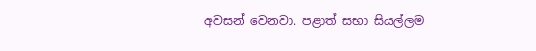අවසන් වෙනවා. පළාත් සභා සියල්ලම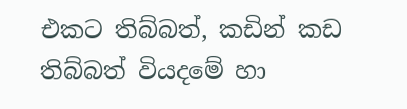එකට තිබ්බත්, කඩින් කඩ තිබ්බත් වියදමේ හා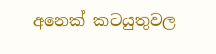අනෙක් කටයුතුවල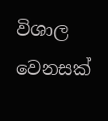විශාල වෙනසක්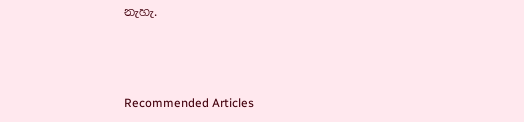නැහැ.



Recommended Articles